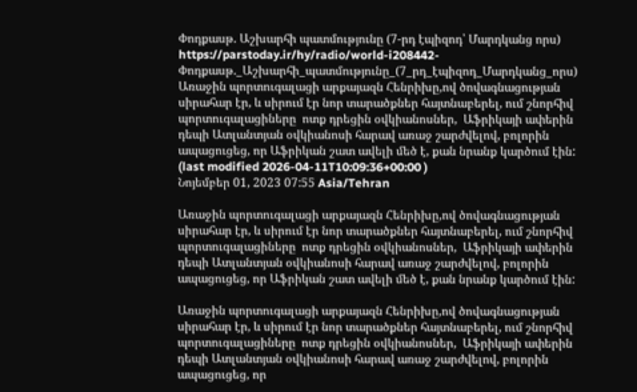Փոդքասթ. Աշխարհի պատմությունը (7-րդ էպիզոդ՝ Մարդկանց որս)
https://parstoday.ir/hy/radio/world-i208442-Փոդքասթ._Աշխարհի_պատմությունը_(7_րդ_էպիզոդ_Մարդկանց_որս)
Առաջին պորտուգալացի արքայազն Հենրիխը,ով ծովագնացության սիրահար էր, և սիրում էր նոր տարածքներ հայտնաբերել, ում շնորհիվ պորտուգալացիները  ոտք դրեցին օվկիանոսներ,  Աֆրիկայի ափերին դեպի Ատլանտյան օվկիանոսի հարավ առաջ շարժվելով, բոլորին ապացուցեց, որ Աֆրիկան շատ ավելի մեծ է, քան նրանք կարծում էին:
(last modified 2026-04-11T10:09:36+00:00 )
Նոյեմբեր 01, 2023 07:55 Asia/Tehran

Առաջին պորտուգալացի արքայազն Հենրիխը,ով ծովագնացության սիրահար էր, և սիրում էր նոր տարածքներ հայտնաբերել, ում շնորհիվ պորտուգալացիները  ոտք դրեցին օվկիանոսներ,  Աֆրիկայի ափերին դեպի Ատլանտյան օվկիանոսի հարավ առաջ շարժվելով, բոլորին ապացուցեց, որ Աֆրիկան շատ ավելի մեծ է, քան նրանք կարծում էին:

Առաջին պորտուգալացի արքայազն Հենրիխը,ով ծովագնացության սիրահար էր, և սիրում էր նոր տարածքներ հայտնաբերել, ում շնորհիվ պորտուգալացիները  ոտք դրեցին օվկիանոսներ,  Աֆրիկայի ափերին դեպի Ատլանտյան օվկիանոսի հարավ առաջ շարժվելով, բոլորին ապացուցեց, որ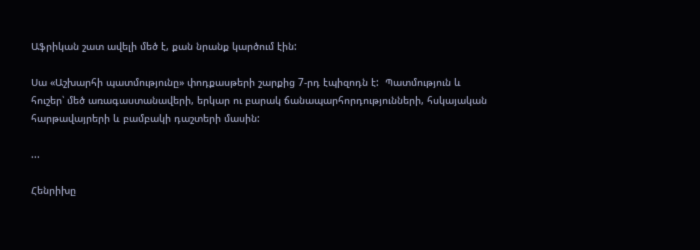Աֆրիկան շատ ավելի մեծ է, քան նրանք կարծում էին:

Սա «Աշխարհի պատմությունը» փոդքասթերի շարքից 7-րդ էպիզոդն է:  Պատմություն և հուշեր՝ մեծ առագաստանավերի, երկար ու բարակ ճանապարհորդությունների, հսկայական հարթավայրերի և բամբակի դաշտերի մասին:

...

Հենրիխը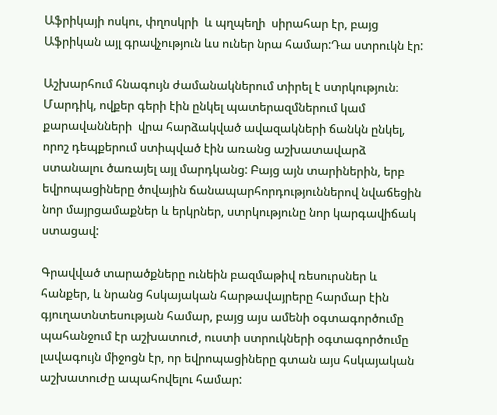Աֆրիկայի ոսկու, փղոսկրի  և պղպեղի  սիրահար էր, բայց Աֆրիկան այլ գրավչություն ևս ուներ նրա համար:Դա ստրուկն էր:

Աշխարհում հնագույն ժամանակներում տիրել է ստրկություն։ Մարդիկ, ովքեր գերի էին ընկել պատերազմներում կամ քարավանների  վրա հարձակված ավազակների ճանկն ընկել, որոշ դեպքերում ստիպված էին առանց աշխատավարձ ստանալու ծառայել այլ մարդկանց: Բայց այն տարիներին, երբ եվրոպացիները ծովային ճանապարհորդություններով նվաճեցին նոր մայրցամաքներ և երկրներ, ստրկությունը նոր կարգավիճակ ստացավ:

Գրավված տարածքները ունեին բազմաթիվ ռեսուրսներ և հանքեր, և նրանց հսկայական հարթավայրերը հարմար էին գյուղատնտեսության համար, բայց այս ամենի օգտագործումը պահանջում էր աշխատուժ, ուստի ստրուկների օգտագործումը լավագույն միջոցն էր, որ եվրոպացիները գտան այս հսկայական աշխատուժը ապահովելու համար: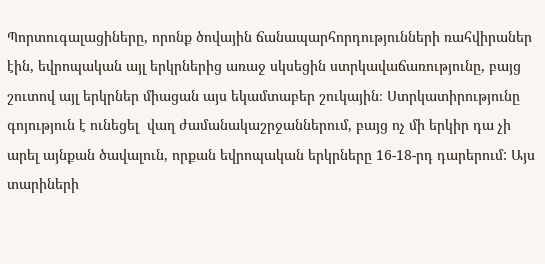Պորտուգալացիները, որոնք ծովային ճանապարհորդությունների ռահվիրաներ էին, եվրոպական այլ երկրներից առաջ սկսեցին ստրկավաճառությունը, բայց շուտով այլ երկրներ միացան այս եկամտաբեր շուկային։ Ստրկատիրությունը գոյություն է ունեցել  վաղ ժամանակաշրջաններում, բայց ոչ մի երկիր դա չի արել այնքան ծավալուն, որքան եվրոպական երկրները 16-18-րդ դարերում: Այս տարիների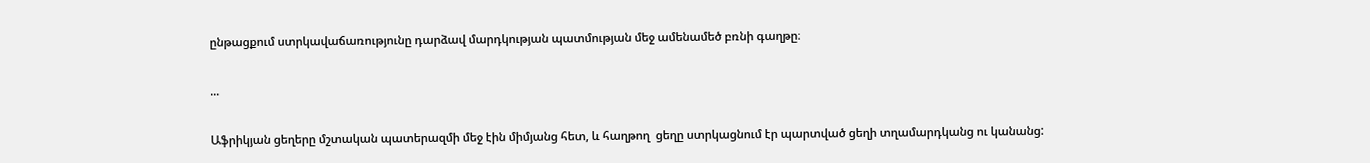ընթացքում ստրկավաճառությունը դարձավ մարդկության պատմության մեջ ամենամեծ բռնի գաղթը։

...

Աֆրիկյան ցեղերը մշտական պատերազմի մեջ էին միմյանց հետ, և հաղթող  ցեղը ստրկացնում էր պարտված ցեղի տղամարդկանց ու կանանց: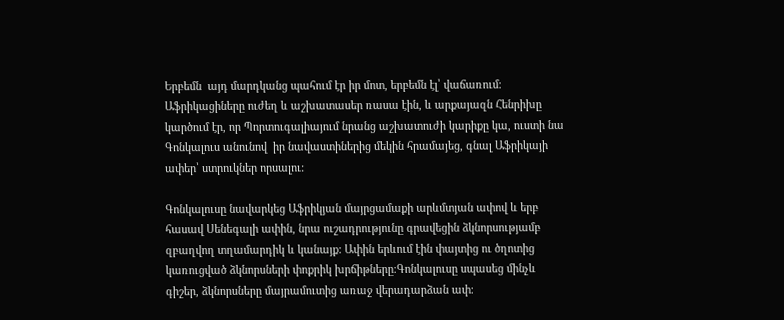Երբեմն  այդ մարդկանց պահում էր իր մոտ, երբեմն էլ՝ վաճառում։ Աֆրիկացիները ուժեղ և աշխատասեր ռասա էին, և արքայազն Հենրիխը կարծում էր, որ Պորտուգալիայում նրանց աշխատուժի կարիքը կա, ուստի նա Գոնկալուս անունով  իր նավաստիներից մեկին հրամայեց, գնալ Աֆրիկայի ափեր՝ ստրուկներ որսալու:

Գոնկալուսը նավարկեց Աֆրիկյան մայրցամաքի արևմտյան ափով և երբ հասավ Սենեգալի ափին, նրա ուշադրությունը գրավեցին ձկնորսությամբ զբաղվող տղամարդիկ և կանայք: Ափին երևում էին փայտից ու ծղոտից կառուցված ձկնորսների փոքրիկ խրճիթները։Գոնկալուսը սպասեց մինչև գիշեր, ձկնորսները մայրամուտից առաջ վերադարձան ափ։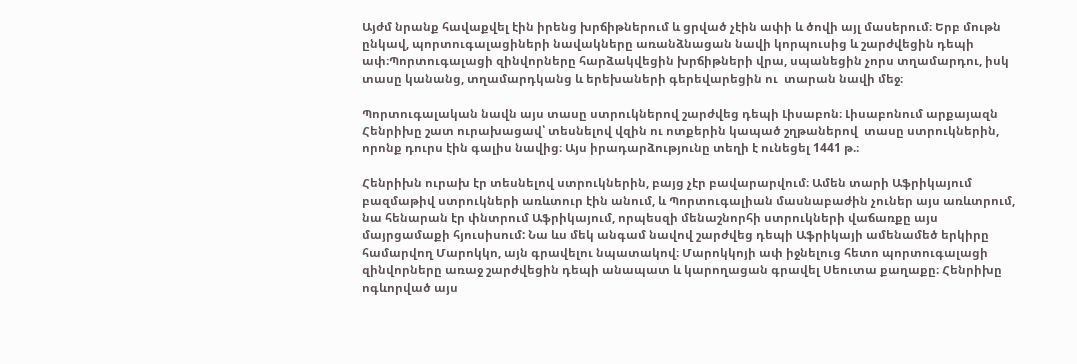Այժմ նրանք հավաքվել էին իրենց խրճիթներում և ցրված չէին ափի և ծովի այլ մասերում։ Երբ մութն ընկավ, պորտուգալացիների նավակները առանձնացան նավի կորպուսից և շարժվեցին դեպի ափ։Պորտուգալացի զինվորները հարձակվեցին խրճիթների վրա, սպանեցին չորս տղամարդու, իսկ տասը կանանց, տղամարդկանց և երեխաների գերեվարեցին ու  տարան նավի մեջ։

Պորտուգալական նավն այս տասը ստրուկներով շարժվեց դեպի Լիսաբոն։ Լիսաբոնում արքայազն Հենրիխը շատ ուրախացավ՝ տեսնելով վզին ու ոտքերին կապած շղթաներով  տասը ստրուկներին, որոնք դուրս էին գալիս նավից։ Այս իրադարձությունը տեղի է ունեցել 1441 թ.։

Հենրիխն ուրախ էր տեսնելով ստրուկներին, բայց չէր բավարարվում։ Ամեն տարի Աֆրիկայում բազմաթիվ ստրուկների առևտուր էին անում, և Պորտուգալիան մասնաբաժին չուներ այս առևտրում, նա հենարան էր փնտրում Աֆրիկայում, որպեսզի մենաշնորհի ստրուկների վաճառքը այս մայրցամաքի հյուսիսում: Նա ևս մեկ անգամ նավով շարժվեց դեպի Աֆրիկայի ամենամեծ երկիրը համարվող Մարոկկո, այն գրավելու նպատակով։ Մարոկկոյի ափ իջնելուց հետո պորտուգալացի զինվորները առաջ շարժվեցին դեպի անապատ և կարողացան գրավել Սեուտա քաղաքը։ Հենրիխը ոգևորված այս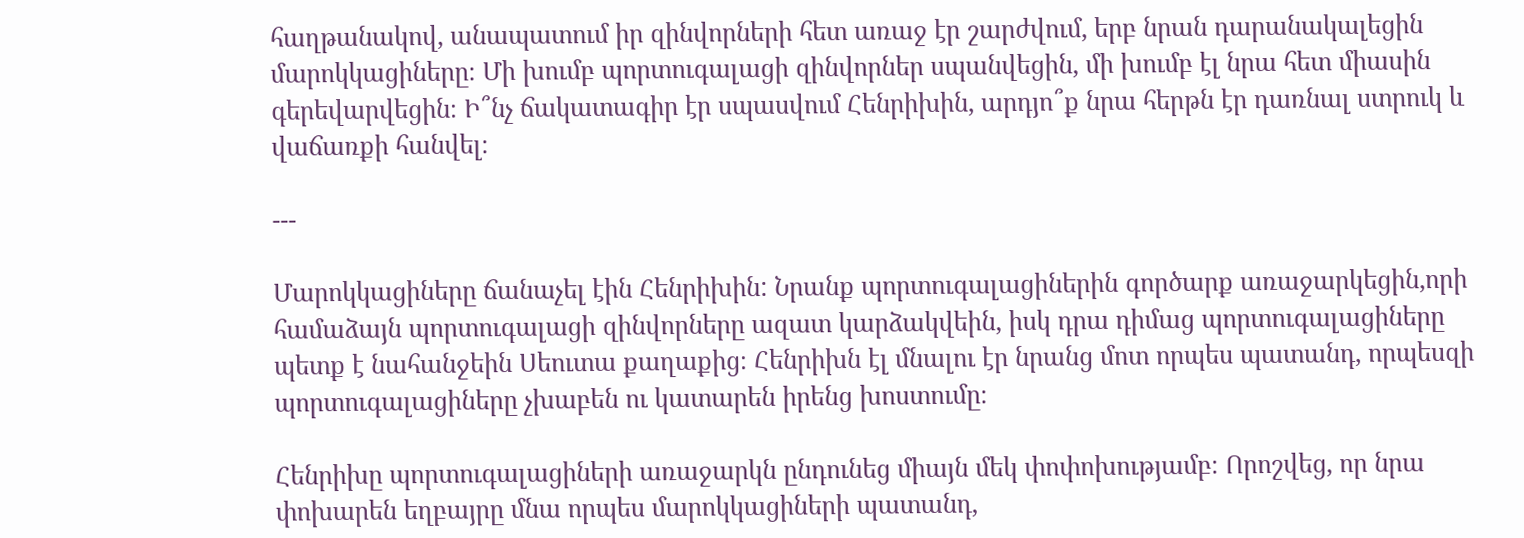հաղթանակով, անապատում իր զինվորների հետ առաջ էր շարժվում, երբ նրան դարանակալեցին մարոկկացիները։ Մի խումբ պորտուգալացի զինվորներ սպանվեցին, մի խումբ էլ նրա հետ միասին գերեվարվեցին։ Ի՞նչ ճակատագիր էր սպասվում Հենրիխին, արդյո՞ք նրա հերթն էր դառնալ ստրուկ և վաճառքի հանվել։

---

Մարոկկացիները ճանաչել էին Հենրիխին: Նրանք պորտուգալացիներին գործարք առաջարկեցին,որի համաձայն պորտուգալացի զինվորները ազատ կարձակվեին, իսկ դրա դիմաց պորտուգալացիները պետք է նահանջեին Սեուտա քաղաքից։ Հենրիխն էլ մնալու էր նրանց մոտ որպես պատանդ, որպեսզի պորտուգալացիները չխաբեն ու կատարեն իրենց խոստումը։

Հենրիխը պորտուգալացիների առաջարկն ընդունեց միայն մեկ փոփոխությամբ։ Որոշվեց, որ նրա փոխարեն եղբայրը մնա որպես մարոկկացիների պատանդ,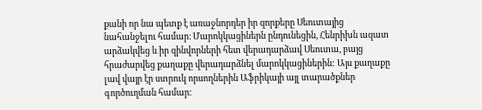քանի որ նա պետք է առաջնորդեր իր զորքերը Սեուտայից նահանջելու համար։ Մարոկկացիներն ընդունեցին, Հենրիխն ազատ արձակվեց և իր զինվորների հետ վերադարձավ Սեուտա, բայց հրաժարվեց քաղաքը վերադարձնել մարոկկացիներին: Այս քաղաքը լավ վայր էր ստրուկ որսողներին Աֆրիկայի այլ տարածքներ գործուղման համար։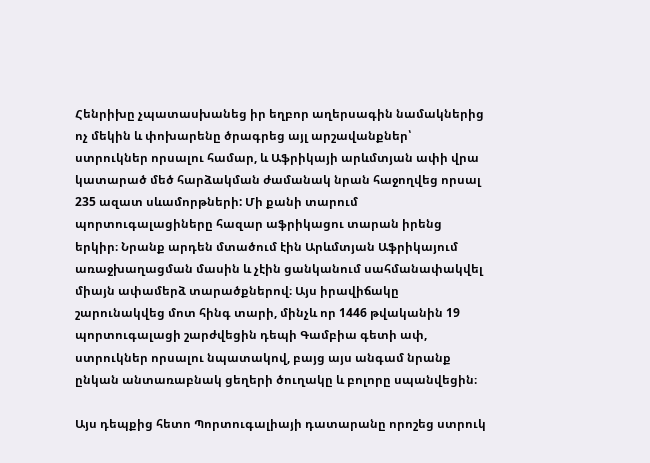Հենրիխը չպատասխանեց իր եղբոր աղերսագին նամակներից ոչ մեկին և փոխարենը ծրագրեց այլ արշավանքներ՝ ստրուկներ որսալու համար, և Աֆրիկայի արևմտյան ափի վրա կատարած մեծ հարձակման ժամանակ նրան հաջողվեց որսալ 235 ազատ սևամորթների: Մի քանի տարում պորտուգալացիները հազար աֆրիկացու տարան իրենց երկիր։ Նրանք արդեն մտածում էին Արևմտյան Աֆրիկայում առաջխաղացման մասին և չէին ցանկանում սահմանափակվել միայն ափամերձ տարածքներով։ Այս իրավիճակը շարունակվեց մոտ հինգ տարի, մինչև որ 1446 թվականին 19 պորտուգալացի շարժվեցին դեպի Գամբիա գետի ափ, ստրուկներ որսալու նպատակով, բայց այս անգամ նրանք ընկան անտառաբնակ ցեղերի ծուղակը և բոլորը սպանվեցին։

Այս դեպքից հետո Պորտուգալիայի դատարանը որոշեց ստրուկ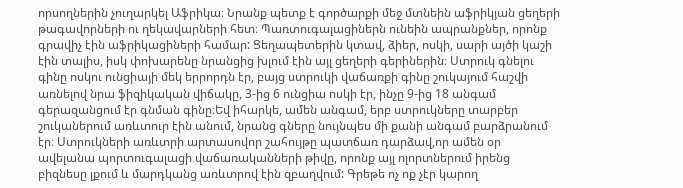որսողներին չուղարկել Աֆրիկա։ Նրանք պետք է գործարքի մեջ մտնեին աֆրիկյան ցեղերի թագավորների ու ղեկավարների հետ։ Պառտուգալացիներն ունեին ապրանքներ, որոնք գրավիչ էին աֆրիկացիների համար: Ցեղապետերին կտավ, ձիեր, ոսկի, սարի այծի կաշի էին տալիս, իսկ փոխարենը նրանցից խլում էին այլ ցեղերի գերիներին։ Ստրուկ գնելու գինը ոսկու ունցիայի մեկ երրորդն էր, բայց ստրուկի վաճառքի գինը շուկայում հաշվի առնելով նրա ֆիզիկական վիճակը, 3-ից 6 ունցիա ոսկի էր, ինչը 9-ից 18 անգամ գերազանցում էր գնման գինը։Եվ իհարկե, ամեն անգամ, երբ ստրուկները տարբեր շուկաներում առևտուր էին անում, նրանց գները նույնպես մի քանի անգամ բարձրանում էր։ Ստրուկների առևտրի արտասովոր շահույթը պատճառ դարձավ,որ ամեն օր ավելանա պորտուգալացի վաճառականների թիվը, որոնք այլ ոլորտներում իրենց բիզնեսը լքում և մարդկանց առևտրով էին զբաղվում: Գրեթե ոչ ոք չէր կարող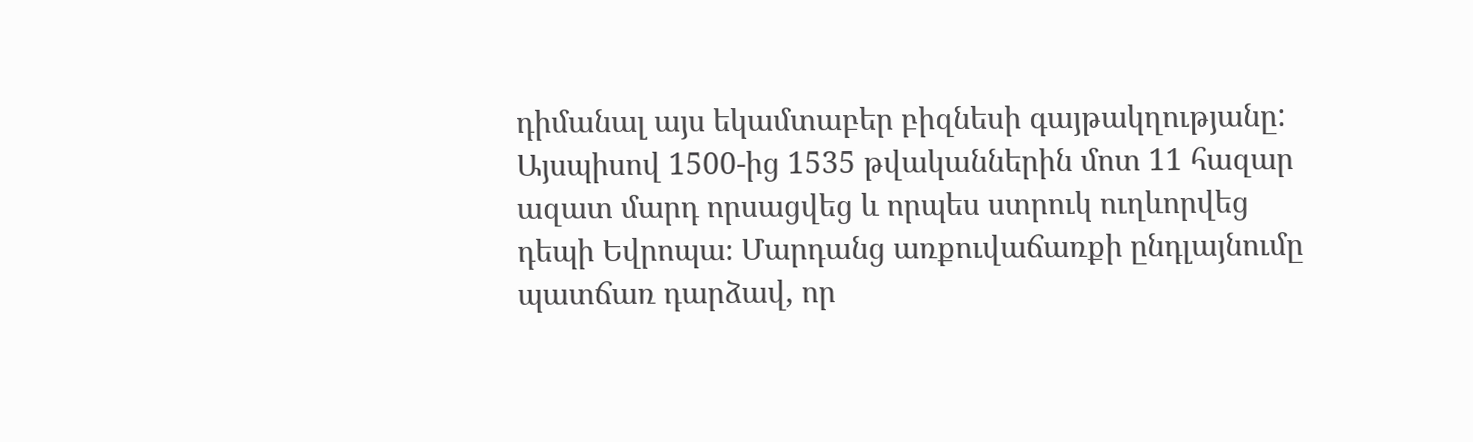դիմանալ այս եկամտաբեր բիզնեսի գայթակղությանը: Այսպիսով 1500-ից 1535 թվականներին մոտ 11 հազար ազատ մարդ որսացվեց և որպես ստրուկ ուղևորվեց դեպի Եվրոպա։ Մարդանց առքուվաճառքի ընդլայնումը պատճառ դարձավ, որ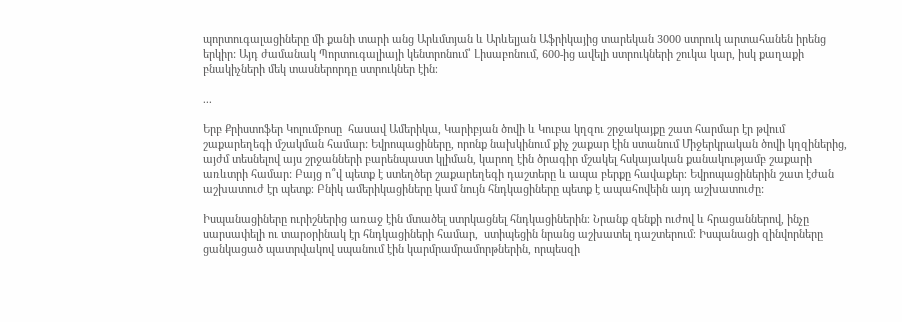պորտուգալացիները մի քանի տարի անց Արևմտյան և Արևելյան Աֆրիկայից տարեկան 3000 ստրուկ արտահանեն իրենց երկիր: Այդ ժամանակ Պորտուգալիայի կենտրոնում՝ Լիսաբոնում, 600-ից ավելի ստրուկների շուկա կար, իսկ քաղաքի բնակիչների մեկ տասներորդը ստրուկներ էին։

...

Երբ Քրիստոֆեր Կոլումբոսը  հասավ Ամերիկա, Կարիբյան ծովի և Կուբա կղզու շրջակայքը շատ հարմար էր թվում շաքարեղեգի մշակման համար: Եվրոպացիները, որոնք նախկինում քիչ շաքար էին ստանում Միջերկրական ծովի կղզիներից, այժմ տեսնելով այս շրջանների բարենպաստ կլիման, կարող էին ծրագիր մշակել հսկայական քանակությամբ շաքարի առևտրի համար: Բայց ո՞վ պետք է ստեղծեր շաքարեղեգի դաշտերը և ապա բերքը հավաքեր։ Եվրոպացիներին շատ էժան աշխատուժ էր պետք։ Բնիկ ամերիկացիները կամ նույն հնդկացիները պետք է ապահովեին այդ աշխատուժը:

Իսպանացիները ուրիշներից առաջ էին մտածել ստրկացնել հնդկացիներին։ Նրանք զենքի ուժով և հրացաններով, ինչը սարսափելի ու տարօրինակ էր հնդկացիների համար,  ստիպեցին նրանց աշխատել դաշտերում։ Իսպանացի զինվորները ցանկացած պատրվակով սպանում էին կարմրամրամորթներին, որպեսզի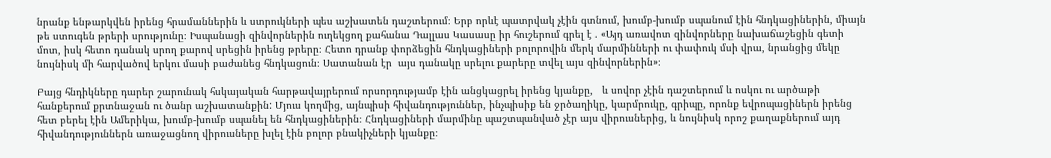նրանք ենթարկվեն իրենց հրամաններին և ստրուկների պես աշխատեն դաշտերում։ Երբ որևէ պատրվակ չէին գտնում, խումբ-խումբ սպանում էին հնդկացիներին, միայն թե ստուգեն թրերի սրությունը։ Իսպանացի զինվորներին ուղեկցող քահանա Դալլաս Կասասը իր հուշերում գրել է . «Այդ առավոտ զինվորները նախաճաշեցին գետի մոտ, իսկ հետո դանակ սրող քարով սրեցին իրենց թրերը։ Հետո դրանք փորձեցին հնդկացիների բոլորովին մերկ մարմինների ու փափուկ մսի վրա, նրանցից մեկը նույնիսկ մի հարվածով երկու մասի բաժանեց հնդկացուն։ Սատանան էր  այս դանակը սրելու քարերը տվել այս զինվորներին»։

Բայց հնդիկները դարեր շարունակ հսկայական հարթավայրերում որսորդությամբ էին անցկացրել իրենց կյանքը,   և սովոր չէին դաշտերում և ոսկու ու արծաթի հանքերում քրտնաջան ու ծանր աշխատանքին: Մյուս կողմից, այնպիսի հիվանդություններ, ինչպիսիք են ջրծաղիկը, կարմրուկը, գրիպը, որոնք եվրոպացիներն իրենց հետ բերել էին Ամերիկա, խումբ-խումբ սպանել են հնդկացիներին։ Հնդկացիների մարմինը պաշտպանված չէր այս վիրուսներից, և նույնիսկ որոշ քաղաքներում այդ հիվանդություններն առաջացնող վիրուսները խլել էին բոլոր բնակիչների կյանքը։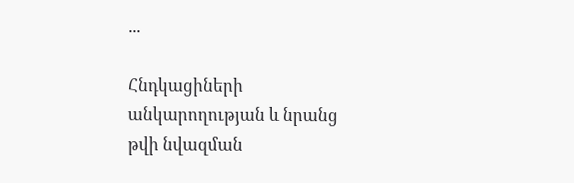...

Հնդկացիների անկարողության և նրանց թվի նվազման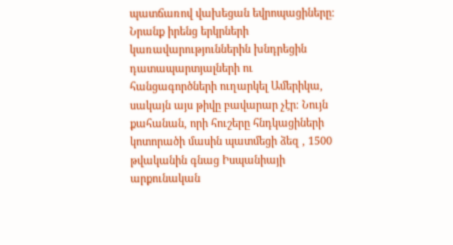պատճառով վախեցան եվրոպացիները։ Նրանք իրենց երկրների կառավարություններին խնդրեցին դատապարտյալների ու հանցագործների ուղարկել Ամերիկա, սակայն այս թիվը բավարար չէր։ Նույն քահանան, որի հուշերը հնդկացիների կոտորածի մասին պատմեցի ձեզ , 1500 թվականին գնաց Իսպանիայի  արքունական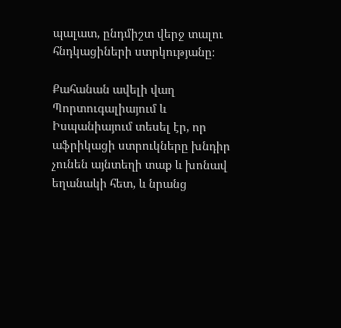պալատ, ընդմիշտ վերջ տալու հնդկացիների ստրկությանը։

Քահանան ավելի վաղ  Պորտուգալիայում և Իսպանիայում տեսել էր, որ աֆրիկացի ստրուկները խնդիր չունեն այնտեղի տաք և խոնավ եղանակի հետ, և նրանց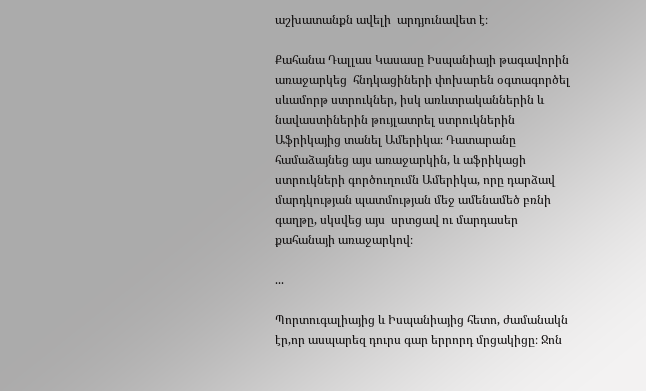աշխատանքն ավելի  արդյունավետ է։

Քահանա Դալլաս Կասասը Իսպանիայի թագավորին առաջարկեց  հնդկացիների փոխարեն օգտագործել սևամորթ ստրուկներ, իսկ առևտրականներին և նավաստիներին թույլատրել ստրուկներին Աֆրիկայից տանել Ամերիկա։ Դատարանը համաձայնեց այս առաջարկին, և աֆրիկացի ստրուկների գործուղումն Ամերիկա, որը դարձավ մարդկության պատմության մեջ ամենամեծ բռնի գաղթը, սկսվեց այս  սրտցավ ու մարդասեր քահանայի առաջարկով։

...

Պորտուգալիայից և Իսպանիայից հետո, ժամանակն էր,որ ասպարեզ դուրս գար երրորդ մրցակիցը։ Ջոն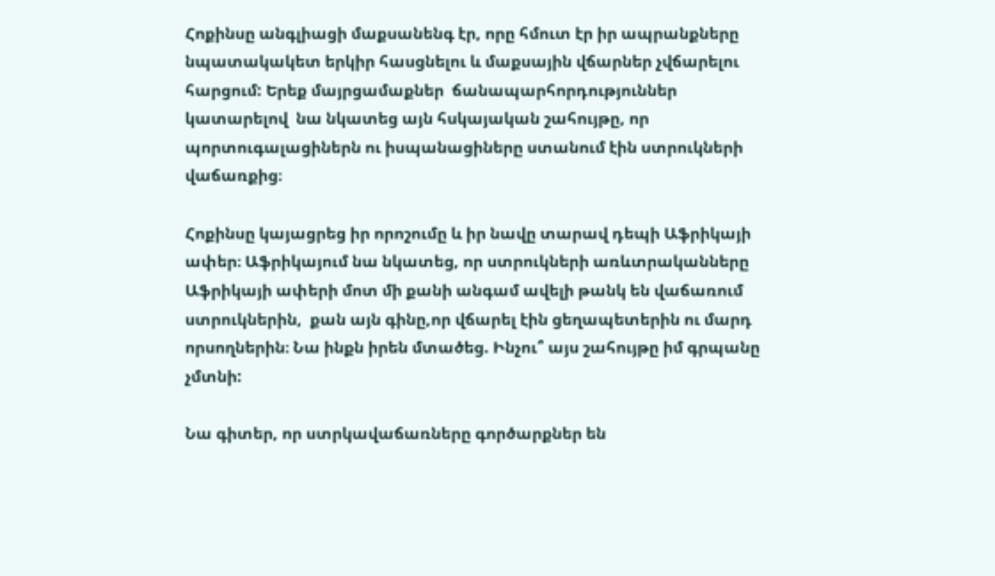Հոքինսը անգլիացի մաքսանենգ էր, որը հմուտ էր իր ապրանքները նպատակակետ երկիր հասցնելու և մաքսային վճարներ չվճարելու հարցում: Երեք մայրցամաքներ  ճանապարհորդություններ կատարելով  նա նկատեց այն հսկայական շահույթը, որ պորտուգալացիներն ու իսպանացիները ստանում էին ստրուկների վաճառքից։

Հոքինսը կայացրեց իր որոշումը և իր նավը տարավ դեպի Աֆրիկայի ափեր։ Աֆրիկայում նա նկատեց, որ ստրուկների առևտրականները Աֆրիկայի ափերի մոտ մի քանի անգամ ավելի թանկ են վաճառում ստրուկներին,  քան այն գինը,որ վճարել էին ցեղապետերին ու մարդ որսողներին։ Նա ինքն իրեն մտածեց. Ինչու՞ այս շահույթը իմ գրպանը չմտնի:

Նա գիտեր, որ ստրկավաճառները գործարքներ են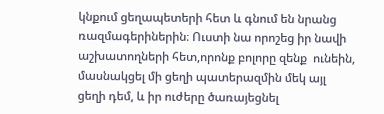կնքում ցեղապետերի հետ և գնում են նրանց ռազմագերիներին։ Ուստի նա որոշեց իր նավի աշխատողների հետ,որոնք բոլորը զենք  ունեին, մասնակցել մի ցեղի պատերազմին մեկ այլ ցեղի դեմ, և իր ուժերը ծառայեցնել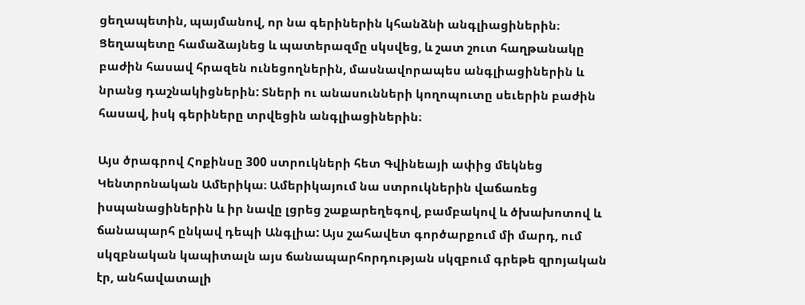ցեղապետին, պայմանով, որ նա գերիներին կհանձնի անգլիացիներին։  Ցեղապետը համաձայնեց և պատերազմը սկսվեց, և շատ շուտ հաղթանակը բաժին հասավ հրազեն ունեցողներին, մասնավորապես անգլիացիներին և նրանց դաշնակիցներին: Տների ու անասունների կողոպուտը սեւերին բաժին հասավ, իսկ գերիները տրվեցին անգլիացիներին։

Այս ծրագրով Հոքինսը 300 ստրուկների հետ Գվինեայի ափից մեկնեց Կենտրոնական Ամերիկա։ Ամերիկայում նա ստրուկներին վաճառեց իսպանացիներին և իր նավը լցրեց շաքարեղեգով, բամբակով և ծխախոտով և ճանապարհ ընկավ դեպի Անգլիա: Այս շահավետ գործարքում մի մարդ, ում սկզբնական կապիտալն այս ճանապարհորդության սկզբում գրեթե զրոյական էր, անհավատալի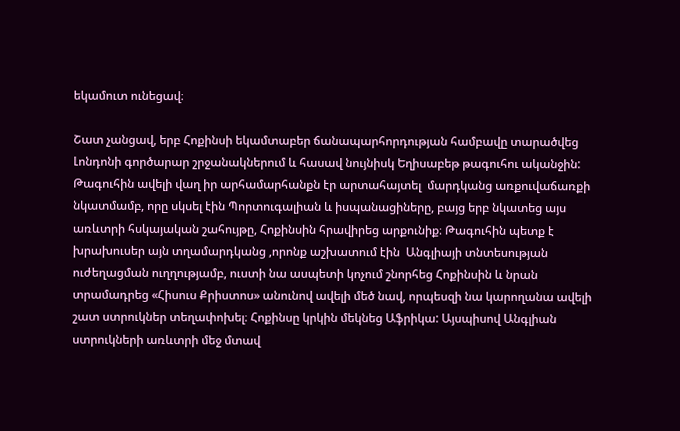եկամուտ ունեցավ։

Շատ չանցավ, երբ Հոքինսի եկամտաբեր ճանապարհորդության համբավը տարածվեց Լոնդոնի գործարար շրջանակներում և հասավ նույնիսկ Եղիսաբեթ թագուհու ականջին: Թագուհին ավելի վաղ իր արհամարհանքն էր արտահայտել  մարդկանց առքուվաճառքի նկատմամբ, որը սկսել էին Պորտուգալիան և իսպանացիները, բայց երբ նկատեց այս առևտրի հսկայական շահույթը, Հոքինսին հրավիրեց արքունիք։ Թագուհին պետք է խրախուսեր այն տղամարդկանց ,որոնք աշխատում էին  Անգլիայի տնտեսության  ուժեղացման ուղղությամբ, ուստի նա ասպետի կոչում շնորհեց Հոքինսին և նրան  տրամադրեց «Հիսուս Քրիստոս» անունով ավելի մեծ նավ, որպեսզի նա կարողանա ավելի շատ ստրուկներ տեղափոխել։ Հոքինսը կրկին մեկնեց Աֆրիկա: Այսպիսով Անգլիան ստրուկների առևտրի մեջ մտավ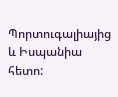Պորտուգալիայից և Իսպանիա հետո: